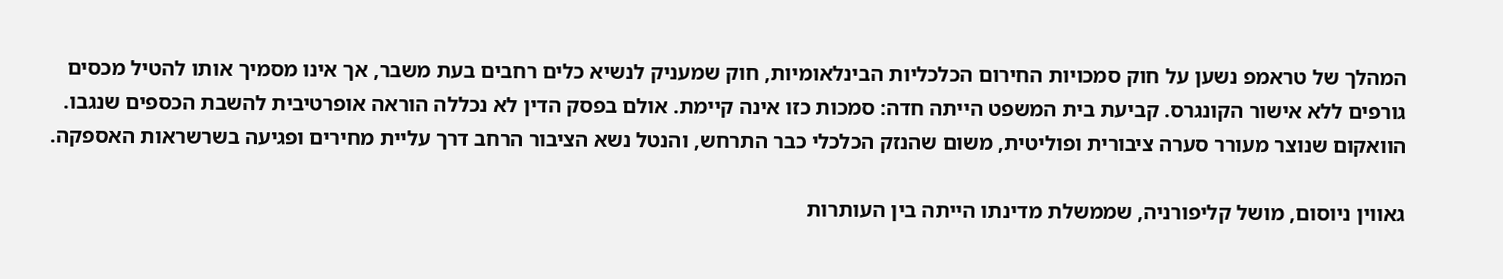המהלך של טראמפ נשען על חוק סמכויות החירום הכלכליות הבינלאומיות, חוק שמעניק לנשיא כלים רחבים בעת משבר, אך אינו מסמיך אותו להטיל מכסים גורפים ללא אישור הקונגרס. קביעת בית המשפט הייתה חדה: סמכות כזו אינה קיימת. אולם בפסק הדין לא נכללה הוראה אופרטיבית להשבת הכספים שנגבו. הוואקום שנוצר מעורר סערה ציבורית ופוליטית, משום שהנזק הכלכלי כבר התרחש, והנטל נשא הציבור הרחב דרך עליית מחירים ופגיעה בשרשראות האספקה.

גאווין ניוסום, מושל קליפורניה, שממשלת מדינתו הייתה בין העותרות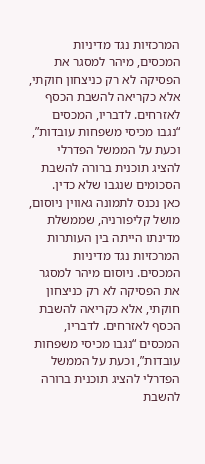המרכזיות נגד מדיניות המכסים, מיהר למסגר את הפסיקה לא רק כניצחון חוקתי, אלא כקריאה להשבת הכסף לאזרחים. לדבריו, המכסים “נגבו מכיסי משפחות עובדות”, וכעת על הממשל הפדרלי להציג תוכנית ברורה להשבת הסכומים שנגבו שלא כדין.
כאן נכנס לתמונה גאווין ניוסום, מושל קליפורניה, שממשלת מדינתו הייתה בין העותרות המרכזיות נגד מדיניות המכסים. ניוסום מיהר למסגר את הפסיקה לא רק כניצחון חוקתי, אלא כקריאה להשבת הכסף לאזרחים. לדבריו, המכסים “נגבו מכיסי משפחות עובדות”, וכעת על הממשל הפדרלי להציג תוכנית ברורה להשבת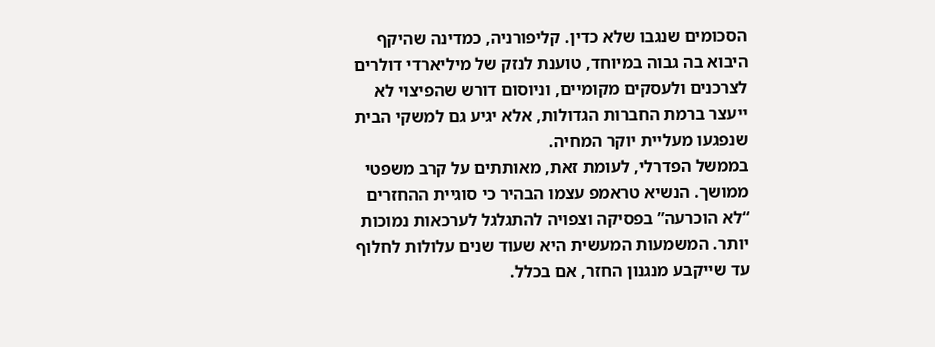הסכומים שנגבו שלא כדין. קליפורניה, כמדינה שהיקף היבוא בה גבוה במיוחד, טוענת לנזק של מיליארדי דולרים לצרכנים ולעסקים מקומיים, וניוסום דורש שהפיצוי לא ייעצר ברמת החברות הגדולות, אלא יגיע גם למשקי הבית שנפגעו מעליית יוקר המחיה.
בממשל הפדרלי, לעומת זאת, מאותתים על קרב משפטי ממושך. הנשיא טראמפ עצמו הבהיר כי סוגיית ההחזרים “לא הוכרעה” בפסיקה וצפויה להתגלגל לערכאות נמוכות יותר. המשמעות המעשית היא שעוד שנים עלולות לחלוף עד שייקבע מנגנון החזר, אם בכלל.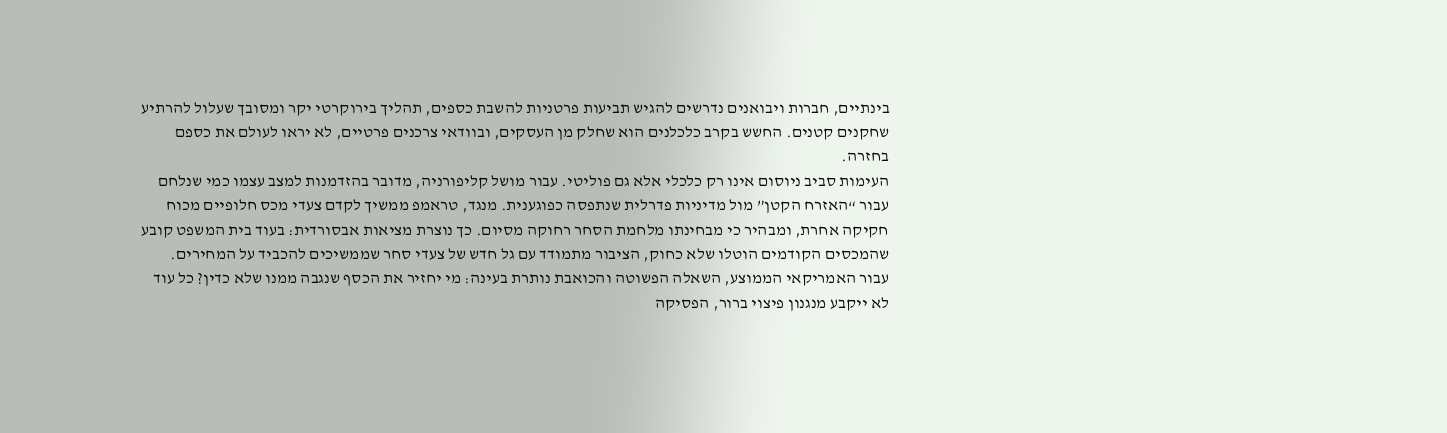בינתיים, חברות ויבואנים נדרשים להגיש תביעות פרטניות להשבת כספים, תהליך בירוקרטי יקר ומסובך שעלול להרתיע שחקנים קטנים. החשש בקרב כלכלנים הוא שחלק מן העסקים, ובוודאי צרכנים פרטיים, לא יראו לעולם את כספם בחזרה.
העימות סביב ניוסום אינו רק כלכלי אלא גם פוליטי. עבור מושל קליפורניה, מדובר בהזדמנות למצב עצמו כמי שנלחם עבור “האזרח הקטן” מול מדיניות פדרלית שנתפסה כפוגענית. מנגד, טראמפ ממשיך לקדם צעדי מכס חלופיים מכוח חקיקה אחרת, ומבהיר כי מבחינתו מלחמת הסחר רחוקה מסיום. כך נוצרת מציאות אבסורדית: בעוד בית המשפט קובע שהמכסים הקודמים הוטלו שלא כחוק, הציבור מתמודד עם גל חדש של צעדי סחר שממשיכים להכביד על המחירים.
עבור האמריקאי הממוצע, השאלה הפשוטה והכואבת נותרת בעינה: מי יחזיר את הכסף שנגבה ממנו שלא כדין? כל עוד לא ייקבע מנגנון פיצוי ברור, הפסיקה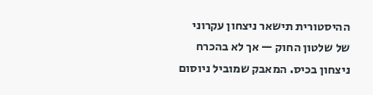ההיסטורית תישאר ניצחון עקרוני של שלטון החוק — אך לא בהכרח ניצחון בכיס. המאבק שמוביל ניוסום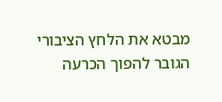מבטא את הלחץ הציבורי הגובר להפוך הכרעה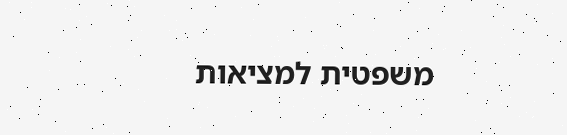משפטית למציאות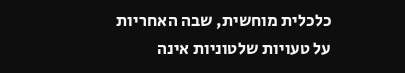כלכלית מוחשית, שבה האחריות על טעויות שלטוניות אינה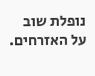נופלת שוב על האזרחים.